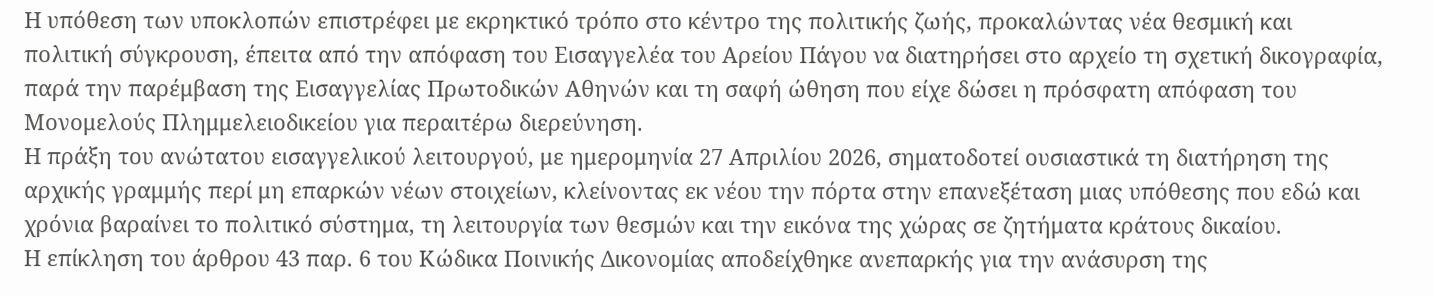Η υπόθεση των υποκλοπών επιστρέφει με εκρηκτικό τρόπο στο κέντρο της πολιτικής ζωής, προκαλώντας νέα θεσμική και πολιτική σύγκρουση, έπειτα από την απόφαση του Εισαγγελέα του Αρείου Πάγου να διατηρήσει στο αρχείο τη σχετική δικογραφία, παρά την παρέμβαση της Εισαγγελίας Πρωτοδικών Αθηνών και τη σαφή ώθηση που είχε δώσει η πρόσφατη απόφαση του Μονομελούς Πλημμελειοδικείου για περαιτέρω διερεύνηση.
Η πράξη του ανώτατου εισαγγελικού λειτουργού, με ημερομηνία 27 Απριλίου 2026, σηματοδοτεί ουσιαστικά τη διατήρηση της αρχικής γραμμής περί μη επαρκών νέων στοιχείων, κλείνοντας εκ νέου την πόρτα στην επανεξέταση μιας υπόθεσης που εδώ και χρόνια βαραίνει το πολιτικό σύστημα, τη λειτουργία των θεσμών και την εικόνα της χώρας σε ζητήματα κράτους δικαίου.
Η επίκληση του άρθρου 43 παρ. 6 του Κώδικα Ποινικής Δικονομίας αποδείχθηκε ανεπαρκής για την ανάσυρση της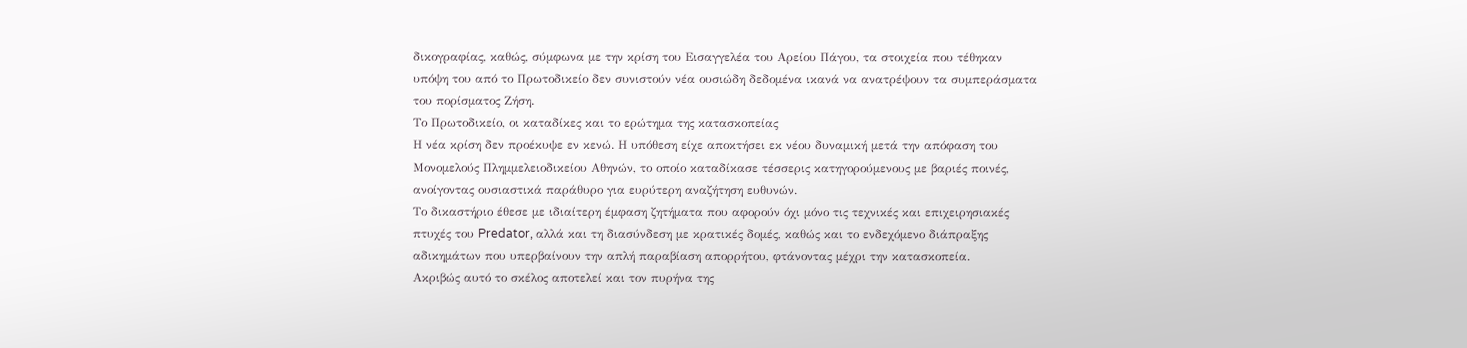δικογραφίας, καθώς, σύμφωνα με την κρίση του Εισαγγελέα του Αρείου Πάγου, τα στοιχεία που τέθηκαν υπόψη του από το Πρωτοδικείο δεν συνιστούν νέα ουσιώδη δεδομένα ικανά να ανατρέψουν τα συμπεράσματα του πορίσματος Ζήση.
Το Πρωτοδικείο, οι καταδίκες και το ερώτημα της κατασκοπείας
Η νέα κρίση δεν προέκυψε εν κενώ. Η υπόθεση είχε αποκτήσει εκ νέου δυναμική μετά την απόφαση του Μονομελούς Πλημμελειοδικείου Αθηνών, το οποίο καταδίκασε τέσσερις κατηγορούμενους με βαριές ποινές, ανοίγοντας ουσιαστικά παράθυρο για ευρύτερη αναζήτηση ευθυνών.
Το δικαστήριο έθεσε με ιδιαίτερη έμφαση ζητήματα που αφορούν όχι μόνο τις τεχνικές και επιχειρησιακές πτυχές του Predator, αλλά και τη διασύνδεση με κρατικές δομές, καθώς και το ενδεχόμενο διάπραξης αδικημάτων που υπερβαίνουν την απλή παραβίαση απορρήτου, φτάνοντας μέχρι την κατασκοπεία.
Ακριβώς αυτό το σκέλος αποτελεί και τον πυρήνα της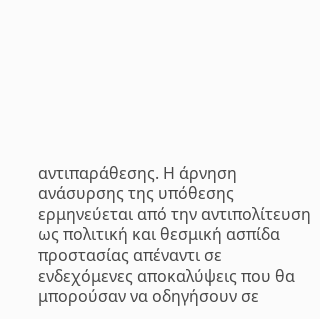αντιπαράθεσης. Η άρνηση ανάσυρσης της υπόθεσης ερμηνεύεται από την αντιπολίτευση ως πολιτική και θεσμική ασπίδα προστασίας απέναντι σε ενδεχόμενες αποκαλύψεις που θα μπορούσαν να οδηγήσουν σε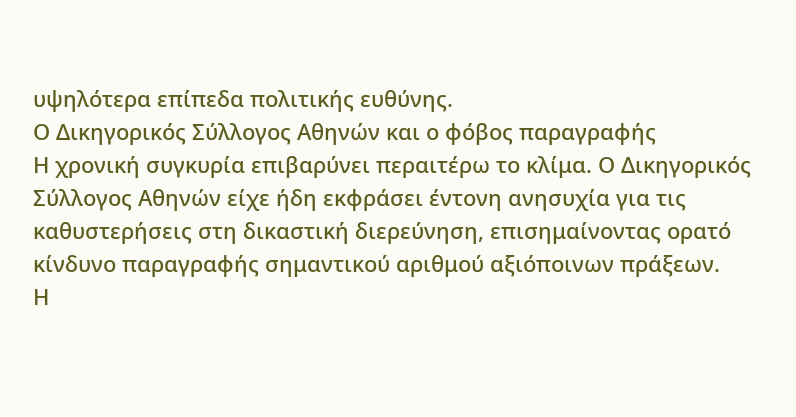υψηλότερα επίπεδα πολιτικής ευθύνης.
Ο Δικηγορικός Σύλλογος Αθηνών και ο φόβος παραγραφής
Η χρονική συγκυρία επιβαρύνει περαιτέρω το κλίμα. Ο Δικηγορικός Σύλλογος Αθηνών είχε ήδη εκφράσει έντονη ανησυχία για τις καθυστερήσεις στη δικαστική διερεύνηση, επισημαίνοντας ορατό κίνδυνο παραγραφής σημαντικού αριθμού αξιόποινων πράξεων.
Η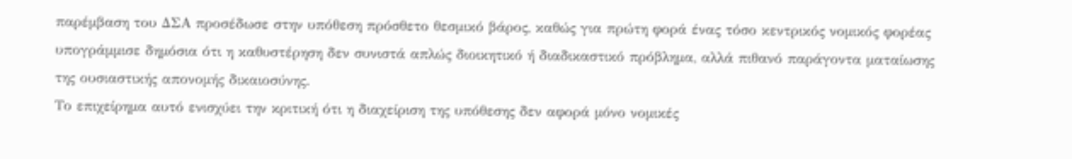παρέμβαση του ΔΣΑ προσέδωσε στην υπόθεση πρόσθετο θεσμικό βάρος, καθώς για πρώτη φορά ένας τόσο κεντρικός νομικός φορέας υπογράμμισε δημόσια ότι η καθυστέρηση δεν συνιστά απλώς διοικητικό ή διαδικαστικό πρόβλημα, αλλά πιθανό παράγοντα ματαίωσης της ουσιαστικής απονομής δικαιοσύνης.
Το επιχείρημα αυτό ενισχύει την κριτική ότι η διαχείριση της υπόθεσης δεν αφορά μόνο νομικές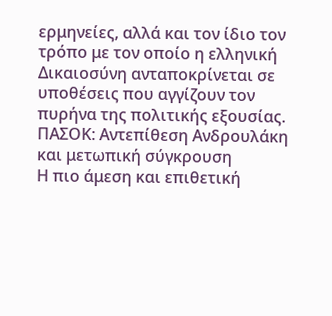ερμηνείες, αλλά και τον ίδιο τον τρόπο με τον οποίο η ελληνική Δικαιοσύνη ανταποκρίνεται σε υποθέσεις που αγγίζουν τον πυρήνα της πολιτικής εξουσίας.
ΠΑΣΟΚ: Αντεπίθεση Ανδρουλάκη και μετωπική σύγκρουση
Η πιο άμεση και επιθετική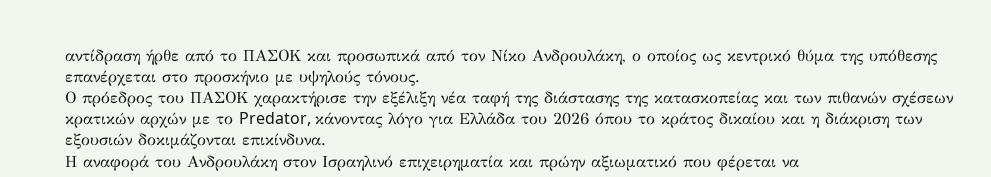αντίδραση ήρθε από το ΠΑΣΟΚ και προσωπικά από τον Νίκο Ανδρουλάκη, ο οποίος ως κεντρικό θύμα της υπόθεσης επανέρχεται στο προσκήνιο με υψηλούς τόνους.
Ο πρόεδρος του ΠΑΣΟΚ χαρακτήρισε την εξέλιξη νέα ταφή της διάστασης της κατασκοπείας και των πιθανών σχέσεων κρατικών αρχών με το Predator, κάνοντας λόγο για Ελλάδα του 2026 όπου το κράτος δικαίου και η διάκριση των εξουσιών δοκιμάζονται επικίνδυνα.
Η αναφορά του Ανδρουλάκη στον Ισραηλινό επιχειρηματία και πρώην αξιωματικό που φέρεται να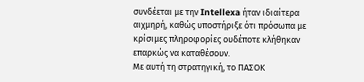συνδέεται με την Intellexa ήταν ιδιαίτερα αιχμηρή, καθώς υποστήριξε ότι πρόσωπα με κρίσιμες πληροφορίες ουδέποτε κλήθηκαν επαρκώς να καταθέσουν.
Με αυτή τη στρατηγική, το ΠΑΣΟΚ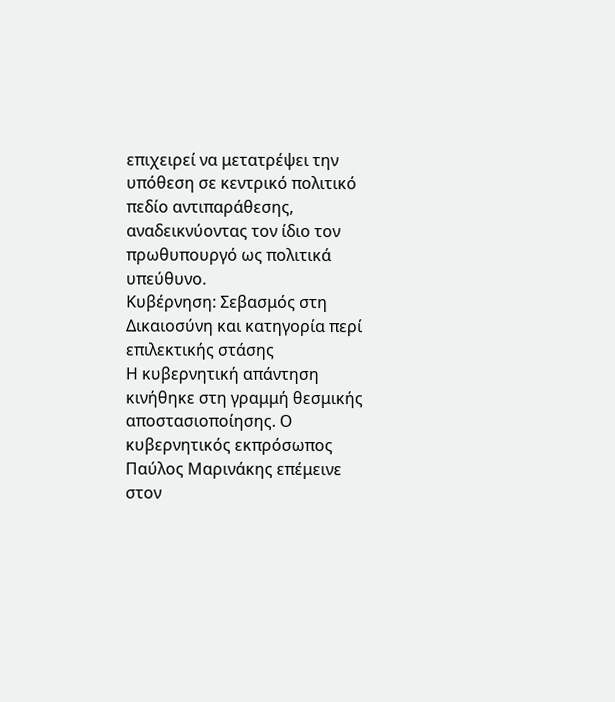επιχειρεί να μετατρέψει την υπόθεση σε κεντρικό πολιτικό πεδίο αντιπαράθεσης, αναδεικνύοντας τον ίδιο τον πρωθυπουργό ως πολιτικά υπεύθυνο.
Κυβέρνηση: Σεβασμός στη Δικαιοσύνη και κατηγορία περί επιλεκτικής στάσης
Η κυβερνητική απάντηση κινήθηκε στη γραμμή θεσμικής αποστασιοποίησης. Ο κυβερνητικός εκπρόσωπος Παύλος Μαρινάκης επέμεινε στον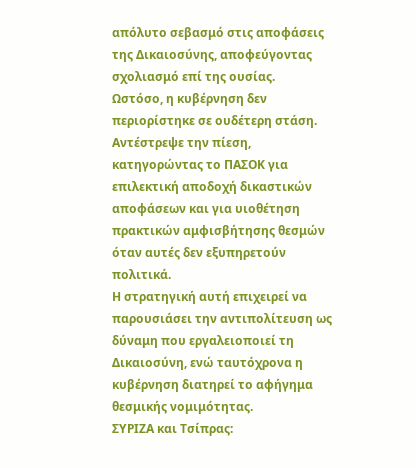απόλυτο σεβασμό στις αποφάσεις της Δικαιοσύνης, αποφεύγοντας σχολιασμό επί της ουσίας.
Ωστόσο, η κυβέρνηση δεν περιορίστηκε σε ουδέτερη στάση. Αντέστρεψε την πίεση, κατηγορώντας το ΠΑΣΟΚ για επιλεκτική αποδοχή δικαστικών αποφάσεων και για υιοθέτηση πρακτικών αμφισβήτησης θεσμών όταν αυτές δεν εξυπηρετούν πολιτικά.
Η στρατηγική αυτή επιχειρεί να παρουσιάσει την αντιπολίτευση ως δύναμη που εργαλειοποιεί τη Δικαιοσύνη, ενώ ταυτόχρονα η κυβέρνηση διατηρεί το αφήγημα θεσμικής νομιμότητας.
ΣΥΡΙΖΑ και Τσίπρας: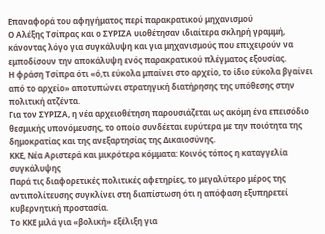Επαναφορά του αφηγήματος περί παρακρατικού μηχανισμού
Ο Αλέξης Τσίπρας και ο ΣΥΡΙΖΑ υιοθέτησαν ιδιαίτερα σκληρή γραμμή, κάνοντας λόγο για συγκάλυψη και για μηχανισμούς που επιχειρούν να εμποδίσουν την αποκάλυψη ενός παρακρατικού πλέγματος εξουσίας.
Η φράση Τσίπρα ότι «ό,τι εύκολα μπαίνει στο αρχείο, το ίδιο εύκολα βγαίνει από το αρχείο» αποτυπώνει στρατηγική διατήρησης της υπόθεσης στην πολιτική ατζέντα.
Για τον ΣΥΡΙΖΑ, η νέα αρχειοθέτηση παρουσιάζεται ως ακόμη ένα επεισόδιο θεσμικής υπονόμευσης, το οποίο συνδέεται ευρύτερα με την ποιότητα της δημοκρατίας και της ανεξαρτησίας της Δικαιοσύνης.
ΚΚΕ, Νέα Αριστερά και μικρότερα κόμματα: Κοινός τόπος η καταγγελία συγκάλυψης
Παρά τις διαφορετικές πολιτικές αφετηρίες, το μεγαλύτερο μέρος της αντιπολίτευσης συγκλίνει στη διαπίστωση ότι η απόφαση εξυπηρετεί κυβερνητική προστασία.
Το ΚΚΕ μιλά για «βολική» εξέλιξη για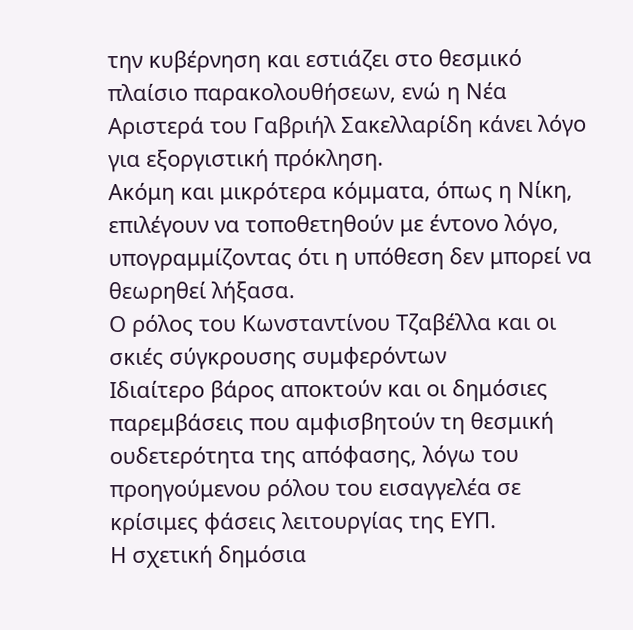την κυβέρνηση και εστιάζει στο θεσμικό πλαίσιο παρακολουθήσεων, ενώ η Νέα Αριστερά του Γαβριήλ Σακελλαρίδη κάνει λόγο για εξοργιστική πρόκληση.
Ακόμη και μικρότερα κόμματα, όπως η Νίκη, επιλέγουν να τοποθετηθούν με έντονο λόγο, υπογραμμίζοντας ότι η υπόθεση δεν μπορεί να θεωρηθεί λήξασα.
Ο ρόλος του Κωνσταντίνου Τζαβέλλα και οι σκιές σύγκρουσης συμφερόντων
Ιδιαίτερο βάρος αποκτούν και οι δημόσιες παρεμβάσεις που αμφισβητούν τη θεσμική ουδετερότητα της απόφασης, λόγω του προηγούμενου ρόλου του εισαγγελέα σε κρίσιμες φάσεις λειτουργίας της ΕΥΠ.
Η σχετική δημόσια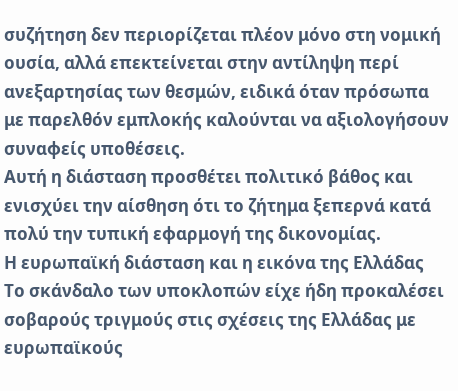συζήτηση δεν περιορίζεται πλέον μόνο στη νομική ουσία, αλλά επεκτείνεται στην αντίληψη περί ανεξαρτησίας των θεσμών, ειδικά όταν πρόσωπα με παρελθόν εμπλοκής καλούνται να αξιολογήσουν συναφείς υποθέσεις.
Αυτή η διάσταση προσθέτει πολιτικό βάθος και ενισχύει την αίσθηση ότι το ζήτημα ξεπερνά κατά πολύ την τυπική εφαρμογή της δικονομίας.
Η ευρωπαϊκή διάσταση και η εικόνα της Ελλάδας
Το σκάνδαλο των υποκλοπών είχε ήδη προκαλέσει σοβαρούς τριγμούς στις σχέσεις της Ελλάδας με ευρωπαϊκούς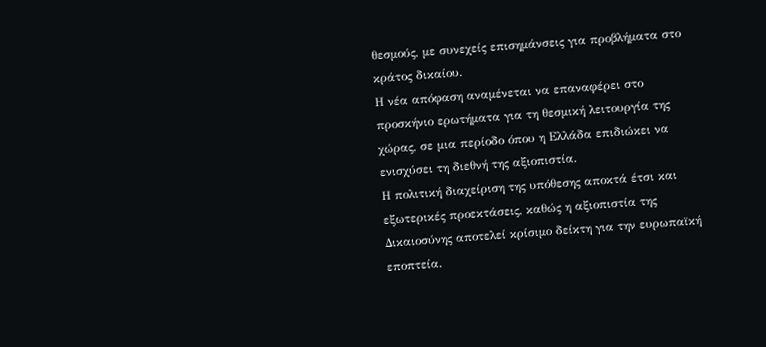θεσμούς, με συνεχείς επισημάνσεις για προβλήματα στο κράτος δικαίου.
Η νέα απόφαση αναμένεται να επαναφέρει στο προσκήνιο ερωτήματα για τη θεσμική λειτουργία της χώρας, σε μια περίοδο όπου η Ελλάδα επιδιώκει να ενισχύσει τη διεθνή της αξιοπιστία.
Η πολιτική διαχείριση της υπόθεσης αποκτά έτσι και εξωτερικές προεκτάσεις, καθώς η αξιοπιστία της Δικαιοσύνης αποτελεί κρίσιμο δείκτη για την ευρωπαϊκή εποπτεία.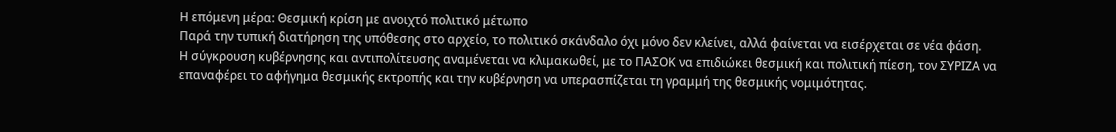Η επόμενη μέρα: Θεσμική κρίση με ανοιχτό πολιτικό μέτωπο
Παρά την τυπική διατήρηση της υπόθεσης στο αρχείο, το πολιτικό σκάνδαλο όχι μόνο δεν κλείνει, αλλά φαίνεται να εισέρχεται σε νέα φάση.
Η σύγκρουση κυβέρνησης και αντιπολίτευσης αναμένεται να κλιμακωθεί, με το ΠΑΣΟΚ να επιδιώκει θεσμική και πολιτική πίεση, τον ΣΥΡΙΖΑ να επαναφέρει το αφήγημα θεσμικής εκτροπής και την κυβέρνηση να υπερασπίζεται τη γραμμή της θεσμικής νομιμότητας.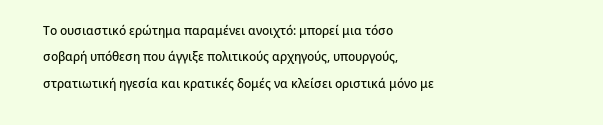Το ουσιαστικό ερώτημα παραμένει ανοιχτό: μπορεί μια τόσο σοβαρή υπόθεση που άγγιξε πολιτικούς αρχηγούς, υπουργούς, στρατιωτική ηγεσία και κρατικές δομές να κλείσει οριστικά μόνο με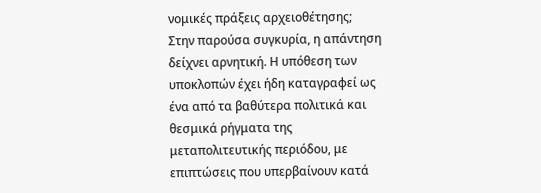νομικές πράξεις αρχειοθέτησης;
Στην παρούσα συγκυρία, η απάντηση δείχνει αρνητική. Η υπόθεση των υποκλοπών έχει ήδη καταγραφεί ως ένα από τα βαθύτερα πολιτικά και θεσμικά ρήγματα της μεταπολιτευτικής περιόδου, με επιπτώσεις που υπερβαίνουν κατά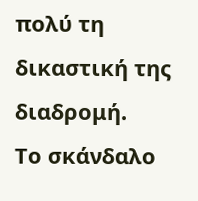πολύ τη δικαστική της διαδρομή.
Το σκάνδαλο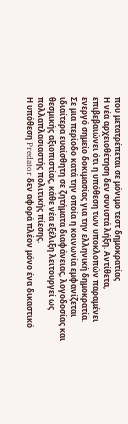που μετατρέπεται σε μόνιμο τεστ δημοκρατίας
Η νέα αρχειοθέτηση δεν συνιστά λήξη. Αντίθετα, επιβεβαιώνει ότι η υπόθεση των υποκλοπών παραμένει ενεργό σημείο δοκιμασίας για την ελληνική δημοκρατία.
Σε μια περίοδο κατά την οποία η κοινωνία εμφανίζεται ιδιαίτερα ευαίσθητη σε ζητήματα διαφάνειας, λογοδοσίας και θεσμικής αξιοπιστίας, κάθε νέα εξέλιξη λειτουργεί ως πολλαπλασιαστής πολιτικής πίεσης.
Η υπόθεση Predator δεν αφορά πλέον μόνο ένα δικαστικό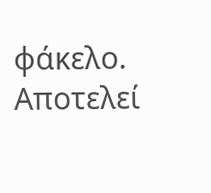φάκελο. Αποτελεί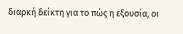διαρκή δείκτη για το πώς η εξουσία, οι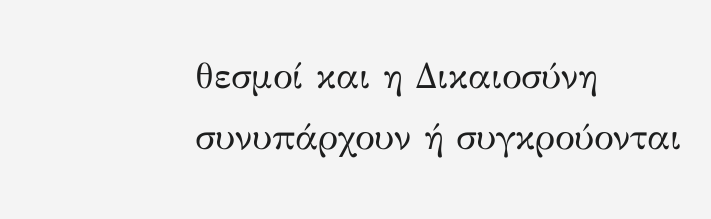θεσμοί και η Δικαιοσύνη συνυπάρχουν ή συγκρούονται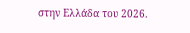στην Ελλάδα του 2026.